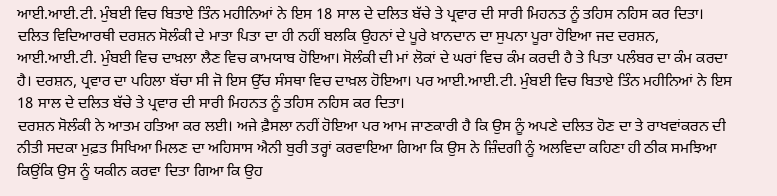ਆਈ.ਆਈ.ਟੀ. ਮੁੰਬਈ ਵਿਚ ਬਿਤਾਏ ਤਿੰਨ ਮਹੀਨਿਆਂ ਨੇ ਇਸ 18 ਸਾਲ ਦੇ ਦਲਿਤ ਬੱਚੇ ਤੇ ਪ੍ਰਵਾਰ ਦੀ ਸਾਰੀ ਮਿਹਨਤ ਨੂੰ ਤਹਿਸ ਨਹਿਸ ਕਰ ਦਿਤਾ।
ਦਲਿਤ ਵਿਦਿਆਰਥੀ ਦਰਸ਼ਨ ਸੋਲੰਕੀ ਦੇ ਮਾਤਾ ਪਿਤਾ ਦਾ ਹੀ ਨਹੀਂ ਬਲਕਿ ਉਹਨਾਂ ਦੇ ਪੂਰੇ ਖ਼ਾਨਦਾਨ ਦਾ ਸੁਪਨਾ ਪੂਰਾ ਹੋਇਆ ਜਦ ਦਰਸ਼ਨ, ਆਈ.ਆਈ.ਟੀ. ਮੁੰਬਈ ਵਿਚ ਦਾਖ਼ਲਾ ਲੈਣ ਵਿਚ ਕਾਮਯਾਬ ਹੋਇਆ। ਸੋਲੰਕੀ ਦੀ ਮਾਂ ਲੋਕਾਂ ਦੇ ਘਰਾਂ ਵਿਚ ਕੰਮ ਕਰਦੀ ਹੈ ਤੇ ਪਿਤਾ ਪਲੰਬਰ ਦਾ ਕੰਮ ਕਰਦਾ ਹੈ। ਦਰਸ਼ਨ, ਪ੍ਰਵਾਰ ਦਾ ਪਹਿਲਾ ਬੱਚਾ ਸੀ ਜੋ ਇਸ ਉੱਚ ਸੰਸਥਾ ਵਿਚ ਦਾਖ਼ਲ ਹੋਇਆ। ਪਰ ਆਈ.ਆਈ.ਟੀ. ਮੁੰਬਈ ਵਿਚ ਬਿਤਾਏ ਤਿੰਨ ਮਹੀਨਿਆਂ ਨੇ ਇਸ 18 ਸਾਲ ਦੇ ਦਲਿਤ ਬੱਚੇ ਤੇ ਪ੍ਰਵਾਰ ਦੀ ਸਾਰੀ ਮਿਹਨਤ ਨੂੰ ਤਹਿਸ ਨਹਿਸ ਕਰ ਦਿਤਾ।
ਦਰਸ਼ਨ ਸੋਲੰਕੀ ਨੇ ਆਤਮ ਹਤਿਆ ਕਰ ਲਈ। ਅਜੇ ਫ਼ੈਸਲਾ ਨਹੀਂ ਹੋਇਆ ਪਰ ਆਮ ਜਾਣਕਾਰੀ ਹੈ ਕਿ ਉਸ ਨੂੰ ਅਪਣੇ ਦਲਿਤ ਹੋਣ ਦਾ ਤੇ ਰਾਖਵਾਂਕਰਨ ਦੀ ਨੀਤੀ ਸਦਕਾ ਮੁਫ਼ਤ ਸਿਖਿਆ ਮਿਲਣ ਦਾ ਅਹਿਸਾਸ ਐਨੀ ਬੁਰੀ ਤਰ੍ਹਾਂ ਕਰਵਾਇਆ ਗਿਆ ਕਿ ਉਸ ਨੇ ਜ਼ਿੰਦਗੀ ਨੂੰ ਅਲਵਿਦਾ ਕਹਿਣਾ ਹੀ ਠੀਕ ਸਮਝਿਆ ਕਿਉਂਕਿ ਉਸ ਨੂੰ ਯਕੀਨ ਕਰਵਾ ਦਿਤਾ ਗਿਆ ਕਿ ਉਹ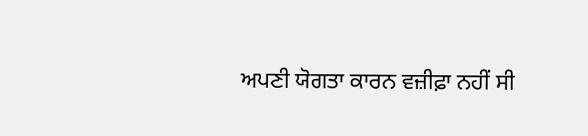ਅਪਣੀ ਯੋਗਤਾ ਕਾਰਨ ਵਜ਼ੀਫ਼ਾ ਨਹੀਂ ਸੀ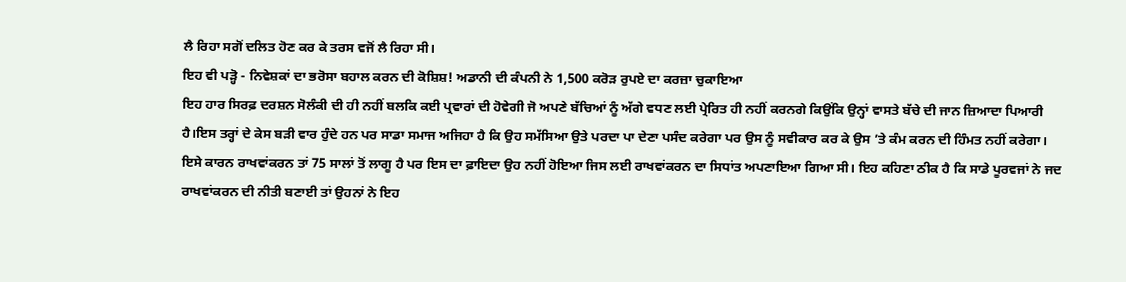ਲੈ ਰਿਹਾ ਸਗੋਂ ਦਲਿਤ ਹੋਣ ਕਰ ਕੇ ਤਰਸ ਵਜੋਂ ਲੈ ਰਿਹਾ ਸੀ।
ਇਹ ਵੀ ਪੜ੍ਹੋ - ਨਿਵੇਸ਼ਕਾਂ ਦਾ ਭਰੋਸਾ ਬਹਾਲ ਕਰਨ ਦੀ ਕੋਸ਼ਿਸ਼! ਅਡਾਨੀ ਦੀ ਕੰਪਨੀ ਨੇ 1,500 ਕਰੋੜ ਰੁਪਏ ਦਾ ਕਰਜ਼ਾ ਚੁਕਾਇਆ
ਇਹ ਹਾਰ ਸਿਰਫ਼ ਦਰਸ਼ਨ ਸੋਲੰਕੀ ਦੀ ਹੀ ਨਹੀਂ ਬਲਕਿ ਕਈ ਪ੍ਰਵਾਰਾਂ ਦੀ ਹੋਵੇਗੀ ਜੋ ਅਪਣੇ ਬੱਚਿਆਂ ਨੂੰ ਅੱਗੇ ਵਧਣ ਲਈ ਪ੍ਰੇਰਿਤ ਹੀ ਨਹੀਂ ਕਰਨਗੇ ਕਿਉਂਕਿ ਉਨ੍ਹਾਂ ਵਾਸਤੇ ਬੱਚੇ ਦੀ ਜਾਨ ਜ਼ਿਆਦਾ ਪਿਆਰੀ ਹੈ।ਇਸ ਤਰ੍ਹਾਂ ਦੇ ਕੇਸ ਬੜੀ ਵਾਰ ਹੁੰਦੇ ਹਨ ਪਰ ਸਾਡਾ ਸਮਾਜ ਅਜਿਹਾ ਹੈ ਕਿ ਉਹ ਸਮੱਸਿਆ ਉਤੇ ਪਰਦਾ ਪਾ ਦੇਣਾ ਪਸੰਦ ਕਰੇਗਾ ਪਰ ਉਸ ਨੂੰ ਸਵੀਕਾਰ ਕਰ ਕੇ ਉਸ ’ਤੇ ਕੰਮ ਕਰਨ ਦੀ ਹਿੰਮਤ ਨਹੀਂ ਕਰੇਗਾ।
ਇਸੇ ਕਾਰਨ ਰਾਖਵਾਂਕਰਨ ਤਾਂ 75 ਸਾਲਾਂ ਤੋਂ ਲਾਗੂ ਹੈ ਪਰ ਇਸ ਦਾ ਫ਼ਾਇਦਾ ਉਹ ਨਹੀਂ ਹੋਇਆ ਜਿਸ ਲਈ ਰਾਖਵਾਂਕਰਨ ਦਾ ਸਿਧਾਂਤ ਅਪਣਾਇਆ ਗਿਆ ਸੀ। ਇਹ ਕਹਿਣਾ ਠੀਕ ਹੈ ਕਿ ਸਾਡੇ ਪੂਰਵਜਾਂ ਨੇ ਜਦ ਰਾਖਵਾਂਕਰਨ ਦੀ ਨੀਤੀ ਬਣਾਈ ਤਾਂ ਉਹਨਾਂ ਨੇ ਇਹ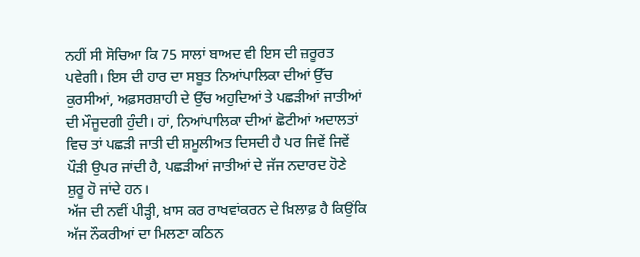ਨਹੀਂ ਸੀ ਸੋਚਿਆ ਕਿ 75 ਸਾਲਾਂ ਬਾਅਦ ਵੀ ਇਸ ਦੀ ਜ਼ਰੂਰਤ ਪਵੇਗੀ। ਇਸ ਦੀ ਹਾਰ ਦਾ ਸਬੂਤ ਨਿਆਂਪਾਲਿਕਾ ਦੀਆਂ ਉੱਚ ਕੁਰਸੀਆਂ, ਅਫ਼ਸਰਸ਼ਾਹੀ ਦੇ ਉੱਚ ਅਹੁਦਿਆਂ ਤੇ ਪਛੜੀਆਂ ਜਾਤੀਆਂ ਦੀ ਮੌਜੂਦਗੀ ਹੁੰਦੀ। ਹਾਂ, ਨਿਆਂਪਾਲਿਕਾ ਦੀਆਂ ਛੋਟੀਆਂ ਅਦਾਲਤਾਂ ਵਿਚ ਤਾਂ ਪਛੜੀ ਜਾਤੀ ਦੀ ਸ਼ਮੂਲੀਅਤ ਦਿਸਦੀ ਹੈ ਪਰ ਜਿਵੇਂ ਜਿਵੇਂ ਪੌੜੀ ਉਪਰ ਜਾਂਦੀ ਹੈ, ਪਛੜੀਆਂ ਜਾਤੀਆਂ ਦੇ ਜੱਜ ਨਦਾਰਦ ਹੋਣੇ ਸ਼ੁਰੂ ਹੋ ਜਾਂਦੇ ਹਨ।
ਅੱਜ ਦੀ ਨਵੀਂ ਪੀੜ੍ਹੀ, ਖ਼ਾਸ ਕਰ ਰਾਖਵਾਂਕਰਨ ਦੇ ਖ਼ਿਲਾਫ਼ ਹੈ ਕਿਉਂਕਿ ਅੱਜ ਨੌਕਰੀਆਂ ਦਾ ਮਿਲਣਾ ਕਠਿਨ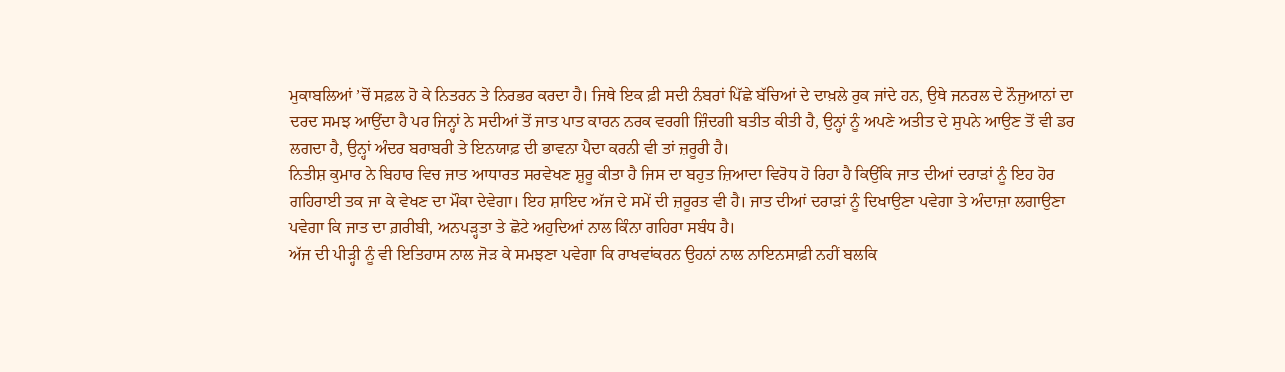ਮੁਕਾਬਲਿਆਂ ’ਚੋਂ ਸਫ਼ਲ ਹੋ ਕੇ ਨਿਤਰਨ ਤੇ ਨਿਰਭਰ ਕਰਦਾ ਹੈ। ਜਿਥੇ ਇਕ ਫ਼ੀ ਸਦੀ ਨੰਬਰਾਂ ਪਿੱਛੇ ਬੱਚਿਆਂ ਦੇ ਦਾਖ਼ਲੇ ਰੁਕ ਜਾਂਦੇ ਹਨ, ਉਥੇ ਜਨਰਲ ਦੇ ਨੌਜੁਆਨਾਂ ਦਾ ਦਰਦ ਸਮਝ ਆਉਂਦਾ ਹੈ ਪਰ ਜਿਨ੍ਹਾਂ ਨੇ ਸਦੀਆਂ ਤੋਂ ਜਾਤ ਪਾਤ ਕਾਰਨ ਨਰਕ ਵਰਗੀ ਜ਼ਿੰਦਗੀ ਬਤੀਤ ਕੀਤੀ ਹੈ, ਉਨ੍ਹਾਂ ਨੂੰ ਅਪਣੇ ਅਤੀਤ ਦੇ ਸੁਪਨੇ ਆਉਣ ਤੋਂ ਵੀ ਡਰ ਲਗਦਾ ਹੈ, ਉਨ੍ਹਾਂ ਅੰਦਰ ਬਰਾਬਰੀ ਤੇ ਇਨਯਾਫ਼ ਦੀ ਭਾਵਨਾ ਪੈਦਾ ਕਰਨੀ ਵੀ ਤਾਂ ਜ਼ਰੂਰੀ ਹੈ।
ਨਿਤੀਸ਼ ਕੁਮਾਰ ਨੇ ਬਿਹਾਰ ਵਿਚ ਜਾਤ ਆਧਾਰਤ ਸਰਵੇਖਣ ਸ਼ੁਰੂ ਕੀਤਾ ਹੈ ਜਿਸ ਦਾ ਬਹੁਤ ਜ਼ਿਆਦਾ ਵਿਰੋਧ ਹੋ ਰਿਹਾ ਹੈ ਕਿਉਂਕਿ ਜਾਤ ਦੀਆਂ ਦਰਾੜਾਂ ਨੂੰ ਇਹ ਹੋਰ ਗਹਿਰਾਈ ਤਕ ਜਾ ਕੇ ਵੇਖਣ ਦਾ ਮੌਕਾ ਦੇਵੇਗਾ। ਇਹ ਸ਼ਾਇਦ ਅੱਜ ਦੇ ਸਮੇਂ ਦੀ ਜ਼ਰੂਰਤ ਵੀ ਹੈ। ਜਾਤ ਦੀਆਂ ਦਰਾੜਾਂ ਨੂੰ ਦਿਖਾਉਣਾ ਪਵੇਗਾ ਤੇ ਅੰਦਾਜ਼ਾ ਲਗਾਉਣਾ ਪਵੇਗਾ ਕਿ ਜਾਤ ਦਾ ਗ਼ਰੀਬੀ, ਅਨਪੜ੍ਹਤਾ ਤੇ ਛੋਟੇ ਅਹੁਦਿਆਂ ਨਾਲ ਕਿੰਨਾ ਗਹਿਰਾ ਸਬੰਧ ਹੈ।
ਅੱਜ ਦੀ ਪੀੜ੍ਹੀ ਨੂੰ ਵੀ ਇਤਿਹਾਸ ਨਾਲ ਜੋੜ ਕੇ ਸਮਝਣਾ ਪਵੇਗਾ ਕਿ ਰਾਖਵਾਂਕਰਨ ਉਹਨਾਂ ਨਾਲ ਨਾਇਨਸਾਫ਼ੀ ਨਹੀਂ ਬਲਕਿ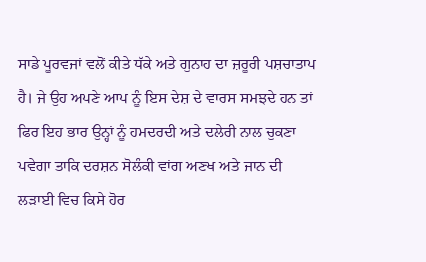ਸਾਡੇ ਪੂਰਵਜਾਂ ਵਲੋਂ ਕੀਤੇ ਧੱਕੇ ਅਤੇ ਗੁਨਾਹ ਦਾ ਜ਼ਰੂਰੀ ਪਸ਼ਚਾਤਾਪ ਹੈ। ਜੇ ਉਹ ਅਪਣੇ ਆਪ ਨੂੰ ਇਸ ਦੇਸ਼ ਦੇ ਵਾਰਸ ਸਮਝਦੇ ਹਨ ਤਾਂ ਫਿਰ ਇਹ ਭਾਰ ਉਨ੍ਹਾਂ ਨੂੰ ਹਮਦਰਦੀ ਅਤੇ ਦਲੇਰੀ ਨਾਲ ਚੁਕਣਾ ਪਵੇਗਾ ਤਾਕਿ ਦਰਸ਼ਨ ਸੋਲੰਕੀ ਵਾਂਗ ਅਣਖ ਅਤੇ ਜਾਨ ਦੀ ਲੜਾਈ ਵਿਚ ਕਿਸੇ ਹੋਰ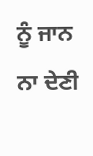ਨੂੰ ਜਾਨ ਨਾ ਦੇਣੀ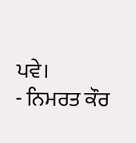ਪਵੇ।
- ਨਿਮਰਤ ਕੌਰ